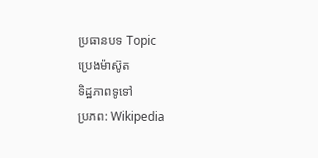ប្រធានបទ Topic
ប្រេងម៉ាស៊ូត
ទិដ្ឋភាពទូទៅ
ប្រភព: Wikipedia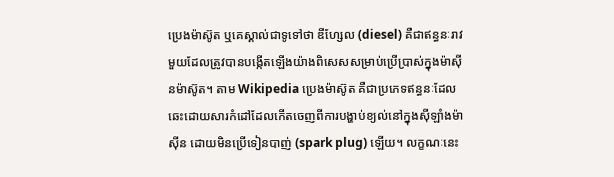ប្រេងម៉ាស៊ូត ឬគេស្គាល់ជាទូទៅថា ឌីហ្សែល (diesel) គឺជាឥន្ធនៈរាវមួយដែលត្រូវបានបង្កើតឡើងយ៉ាងពិសេសសម្រាប់ប្រើប្រាស់ក្នុងម៉ាស៊ីនម៉ាស៊ូត។ តាម Wikipedia ប្រេងម៉ាស៊ូត គឺជាប្រភេទឥន្ធនៈដែលឆេះដោយសារកំដៅដែលកើតចេញពីការបង្ហាប់ខ្យល់នៅក្នុងស៊ីឡាំងម៉ាស៊ីន ដោយមិនប្រើទៀនបាញ់ (spark plug) ឡើយ។ លក្ខណៈនេះ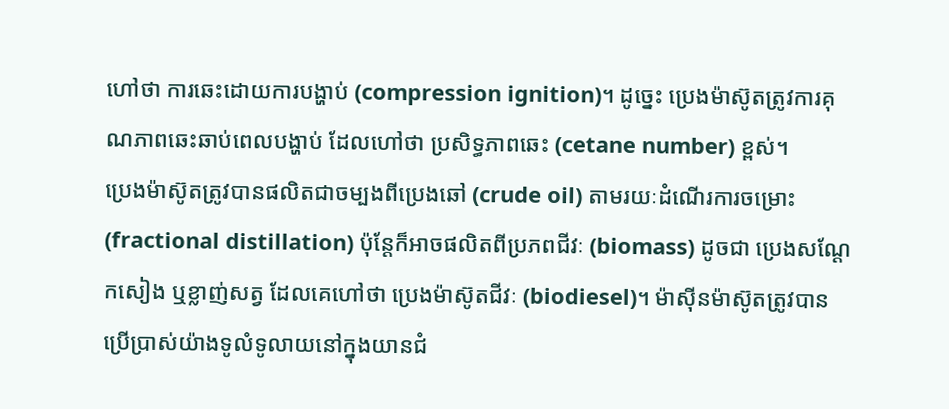ហៅថា ការឆេះដោយការបង្ហាប់ (compression ignition)។ ដូច្នេះ ប្រេងម៉ាស៊ូតត្រូវការគុណភាពឆេះឆាប់ពេលបង្ហាប់ ដែលហៅថា ប្រសិទ្ធភាពឆេះ (cetane number) ខ្ពស់។
ប្រេងម៉ាស៊ូតត្រូវបានផលិតជាចម្បងពីប្រេងឆៅ (crude oil) តាមរយៈដំណើរការចម្រោះ (fractional distillation) ប៉ុន្តែក៏អាចផលិតពីប្រភពជីវៈ (biomass) ដូចជា ប្រេងសណ្ដែកសៀង ឬខ្លាញ់សត្វ ដែលគេហៅថា ប្រេងម៉ាស៊ូតជីវៈ (biodiesel)។ ម៉ាស៊ីនម៉ាស៊ូតត្រូវបានប្រើប្រាស់យ៉ាងទូលំទូលាយនៅក្នុងយានជំ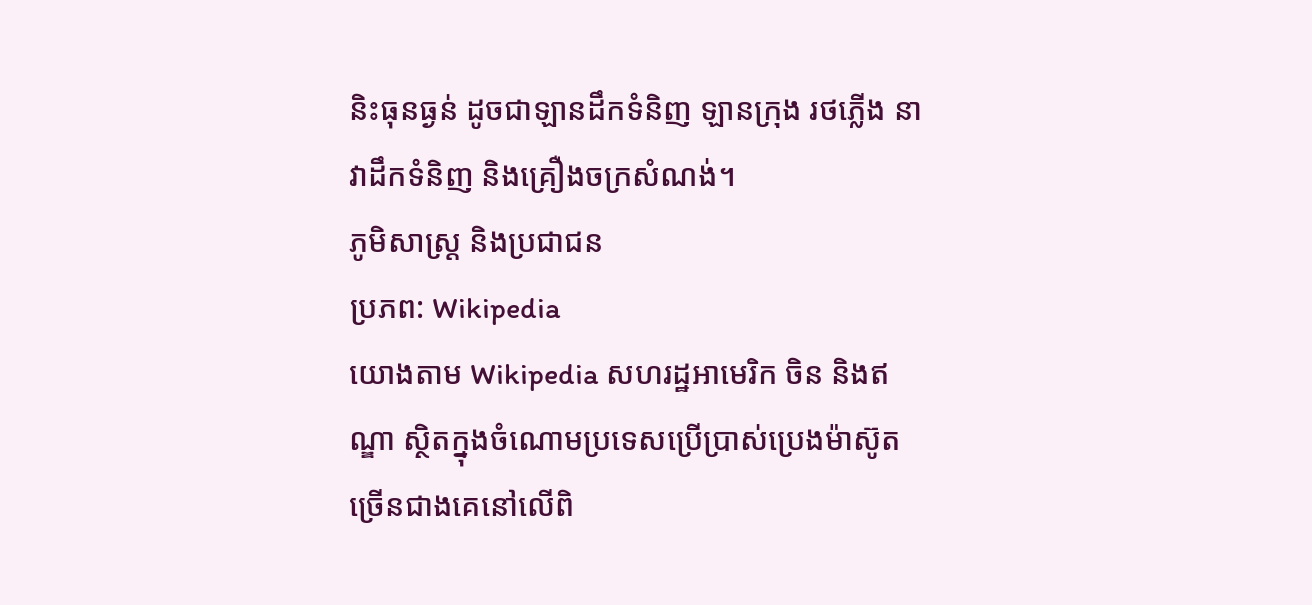និះធុនធ្ងន់ ដូចជាឡានដឹកទំនិញ ឡានក្រុង រថភ្លើង នាវាដឹកទំនិញ និងគ្រឿងចក្រសំណង់។
ភូមិសាស្ត្រ និងប្រជាជន
ប្រភព: Wikipedia
យោងតាម Wikipedia សហរដ្ឋអាមេរិក ចិន និងឥណ្ឌា ស្ថិតក្នុងចំណោមប្រទេសប្រើប្រាស់ប្រេងម៉ាស៊ូតច្រើនជាងគេនៅលើពិ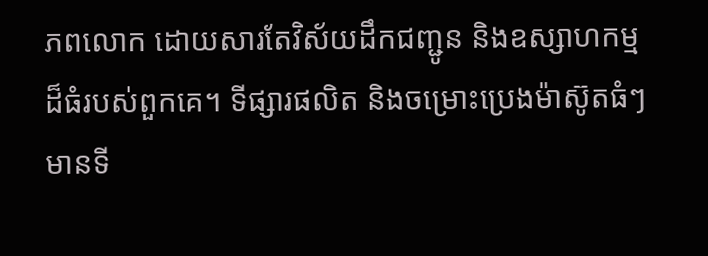ភពលោក ដោយសារតែវិស័យដឹកជញ្ជូន និងឧស្សាហកម្មដ៏ធំរបស់ពួកគេ។ ទីផ្សារផលិត និងចម្រោះប្រេងម៉ាស៊ូតធំៗមានទី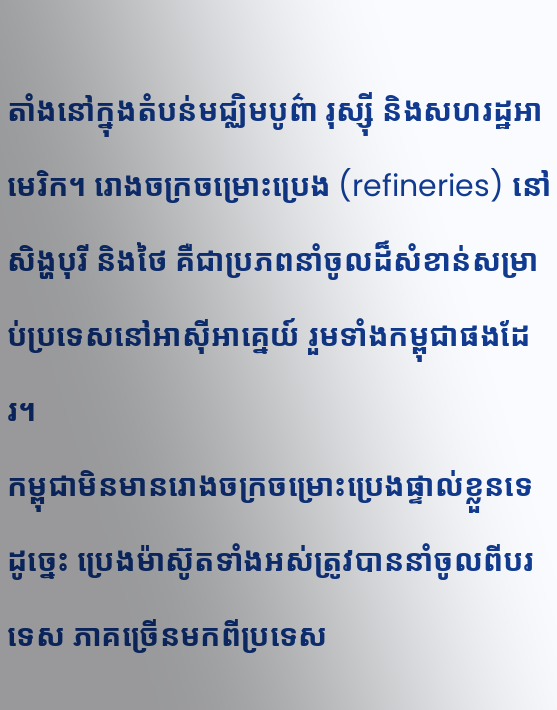តាំងនៅក្នុងតំបន់មជ្ឈិមបូព៌ា រុស្ស៊ី និងសហរដ្ឋអាមេរិក។ រោងចក្រចម្រោះប្រេង (refineries) នៅសិង្ហបុរី និងថៃ គឺជាប្រភពនាំចូលដ៏សំខាន់សម្រាប់ប្រទេសនៅអាស៊ីអាគ្នេយ៍ រួមទាំងកម្ពុជាផងដែរ។
កម្ពុជាមិនមានរោងចក្រចម្រោះប្រេងផ្ទាល់ខ្លួនទេ ដូច្នេះ ប្រេងម៉ាស៊ូតទាំងអស់ត្រូវបាននាំចូលពីបរទេស ភាគច្រើនមកពីប្រទេស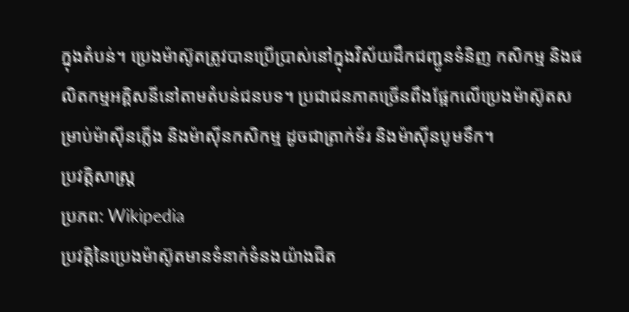ក្នុងតំបន់។ ប្រេងម៉ាស៊ូតត្រូវបានប្រើប្រាស់នៅក្នុងវិស័យដឹកជញ្ជូនទំនិញ កសិកម្ម និងផលិតកម្មអគ្គិសនីនៅតាមតំបន់ជនបទ។ ប្រជាជនភាគច្រើនពឹងផ្អែកលើប្រេងម៉ាស៊ូតសម្រាប់ម៉ាស៊ីនភ្លើង និងម៉ាស៊ីនកសិកម្ម ដូចជាត្រាក់ទ័រ និងម៉ាស៊ីនបូមទឹក។
ប្រវត្តិសាស្ត្រ
ប្រភព: Wikipedia
ប្រវត្តិនៃប្រេងម៉ាស៊ូតមានទំនាក់ទំនងយ៉ាងជិត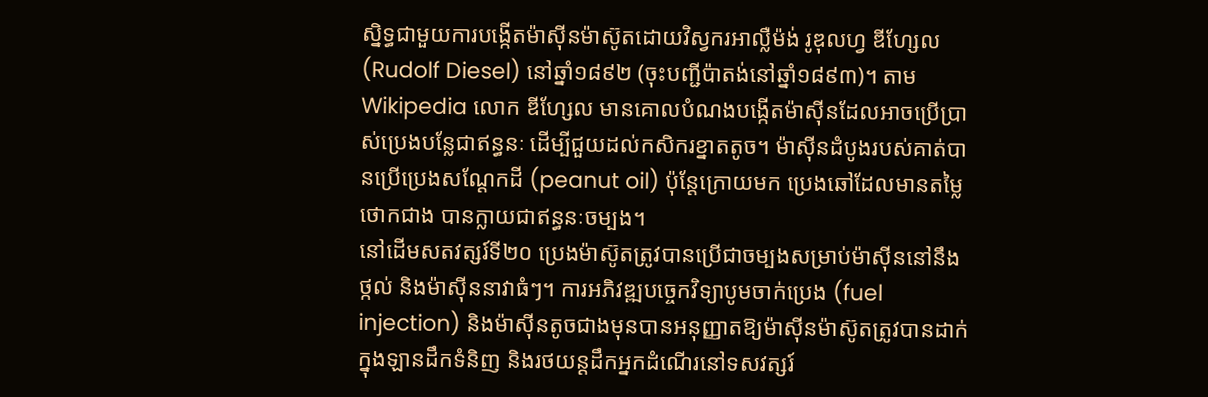ស្និទ្ធជាមួយការបង្កើតម៉ាស៊ីនម៉ាស៊ូតដោយវិស្វករអាល្លឺម៉ង់ រូឌុលហ្វ ឌីហ្សែល (Rudolf Diesel) នៅឆ្នាំ១៨៩២ (ចុះបញ្ជីប៉ាតង់នៅឆ្នាំ១៨៩៣)។ តាម Wikipedia លោក ឌីហ្សែល មានគោលបំណងបង្កើតម៉ាស៊ីនដែលអាចប្រើប្រាស់ប្រេងបន្លែជាឥន្ធនៈ ដើម្បីជួយដល់កសិករខ្នាតតូច។ ម៉ាស៊ីនដំបូងរបស់គាត់បានប្រើប្រេងសណ្ដែកដី (peanut oil) ប៉ុន្តែក្រោយមក ប្រេងឆៅដែលមានតម្លៃថោកជាង បានក្លាយជាឥន្ធនៈចម្បង។
នៅដើមសតវត្សរ៍ទី២០ ប្រេងម៉ាស៊ូតត្រូវបានប្រើជាចម្បងសម្រាប់ម៉ាស៊ីននៅនឹងថ្កល់ និងម៉ាស៊ីននាវាធំៗ។ ការអភិវឌ្ឍបច្ចេកវិទ្យាបូមចាក់ប្រេង (fuel injection) និងម៉ាស៊ីនតូចជាងមុនបានអនុញ្ញាតឱ្យម៉ាស៊ីនម៉ាស៊ូតត្រូវបានដាក់ក្នុងឡានដឹកទំនិញ និងរថយន្តដឹកអ្នកដំណើរនៅទសវត្សរ៍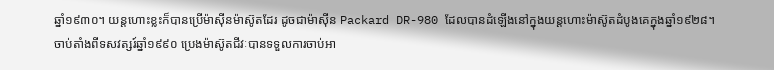ឆ្នាំ១៩៣០។ យន្តហោះខ្លះក៏បានប្រើម៉ាស៊ីនម៉ាស៊ូតដែរ ដូចជាម៉ាស៊ីន Packard DR-980 ដែលបានដំឡើងនៅក្នុងយន្តហោះម៉ាស៊ូតដំបូងគេក្នុងឆ្នាំ១៩២៨។
ចាប់តាំងពីទសវត្សរ៍ឆ្នាំ១៩៩០ ប្រេងម៉ាស៊ូតជីវៈបានទទួលការចាប់អា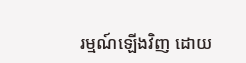រម្មណ៍ឡើងវិញ ដោយ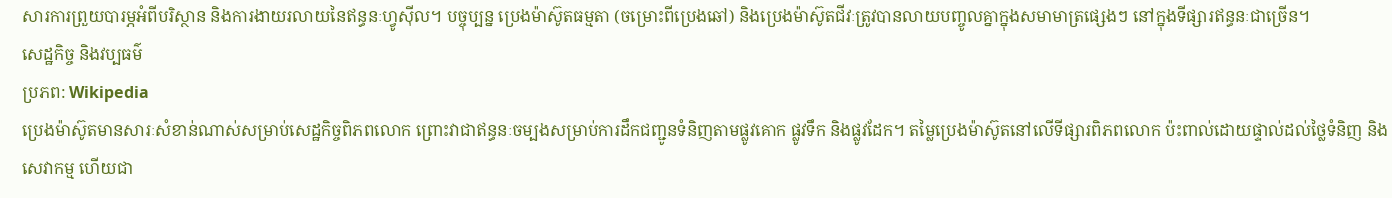សារការព្រួយបារម្ភអំពីបរិស្ថាន និងការងាយរលាយនៃឥន្ធនៈហ្វូស៊ីល។ បច្ចុប្បន្ន ប្រេងម៉ាស៊ូតធម្មតា (ចម្រោះពីប្រេងឆៅ) និងប្រេងម៉ាស៊ូតជីវៈត្រូវបានលាយបញ្ចូលគ្នាក្នុងសមាមាត្រផ្សេងៗ នៅក្នុងទីផ្សារឥន្ធនៈជាច្រើន។
សេដ្ឋកិច្ច និងវប្បធម៌
ប្រភព: Wikipedia
ប្រេងម៉ាស៊ូតមានសារៈសំខាន់ណាស់សម្រាប់សេដ្ឋកិច្ចពិភពលោក ព្រោះវាជាឥន្ធនៈចម្បងសម្រាប់ការដឹកជញ្ជូនទំនិញតាមផ្លូវគោក ផ្លូវទឹក និងផ្លូវដែក។ តម្លៃប្រេងម៉ាស៊ូតនៅលើទីផ្សារពិភពលោក ប៉ះពាល់ដោយផ្ទាល់ដល់ថ្លៃទំនិញ និងសេវាកម្ម ហើយជា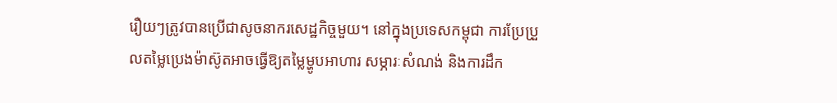រឿយៗត្រូវបានប្រើជាសូចនាករសេដ្ឋកិច្ចមួយ។ នៅក្នុងប្រទេសកម្ពុជា ការប្រែប្រួលតម្លៃប្រេងម៉ាស៊ូតអាចធ្វើឱ្យតម្លៃម្ហូបអាហារ សម្ភារៈសំណង់ និងការដឹក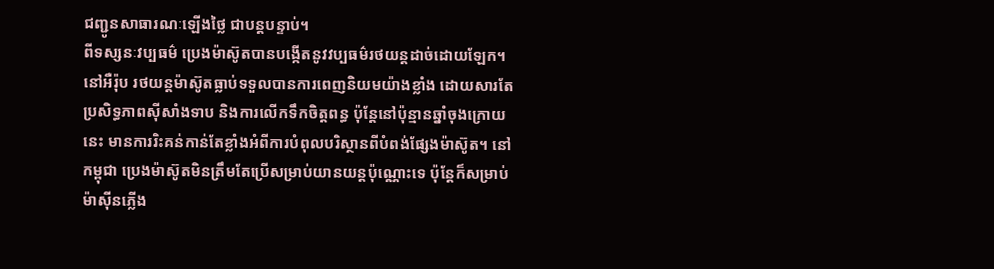ជញ្ជូនសាធារណៈឡើងថ្លៃ ជាបន្តបន្ទាប់។
ពីទស្សនៈវប្បធម៌ ប្រេងម៉ាស៊ូតបានបង្កើតនូវវប្បធម៌រថយន្តដាច់ដោយឡែក។ នៅអឺរ៉ុប រថយន្តម៉ាស៊ូតធ្លាប់ទទួលបានការពេញនិយមយ៉ាងខ្លាំង ដោយសារតែប្រសិទ្ធភាពស៊ីសាំងទាប និងការលើកទឹកចិត្តពន្ធ ប៉ុន្តែនៅប៉ុន្មានឆ្នាំចុងក្រោយនេះ មានការរិះគន់កាន់តែខ្លាំងអំពីការបំពុលបរិស្ថានពីបំពង់ផ្សែងម៉ាស៊ូត។ នៅកម្ពុជា ប្រេងម៉ាស៊ូតមិនត្រឹមតែប្រើសម្រាប់យានយន្តប៉ុណ្ណោះទេ ប៉ុន្តែក៏សម្រាប់ម៉ាស៊ីនភ្លើង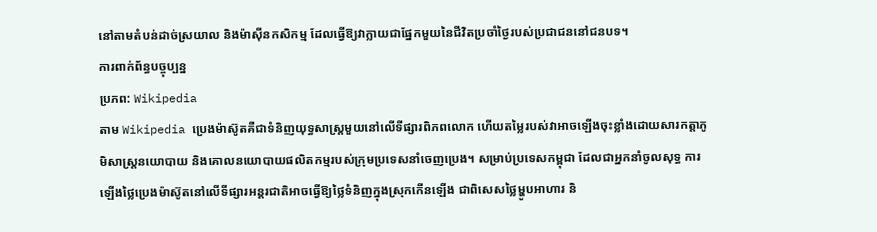នៅតាមតំបន់ដាច់ស្រយាល និងម៉ាស៊ីនកសិកម្ម ដែលធ្វើឱ្យវាក្លាយជាផ្នែកមួយនៃជីវិតប្រចាំថ្ងៃរបស់ប្រជាជននៅជនបទ។
ការពាក់ព័ន្ធបច្ចុប្បន្ន
ប្រភព: Wikipedia
តាម Wikipedia ប្រេងម៉ាស៊ូតគឺជាទំនិញយុទ្ធសាស្រ្តមួយនៅលើទីផ្សារពិភពលោក ហើយតម្លៃរបស់វាអាចឡើងចុះខ្លាំងដោយសារកត្តាភូមិសាស្ត្រនយោបាយ និងគោលនយោបាយផលិតកម្មរបស់ក្រុមប្រទេសនាំចេញប្រេង។ សម្រាប់ប្រទេសកម្ពុជា ដែលជាអ្នកនាំចូលសុទ្ធ ការឡើងថ្លៃប្រេងម៉ាស៊ូតនៅលើទីផ្សារអន្តរជាតិអាចធ្វើឱ្យថ្លៃទំនិញក្នុងស្រុកកើនឡើង ជាពិសេសថ្លៃម្ហូបអាហារ និ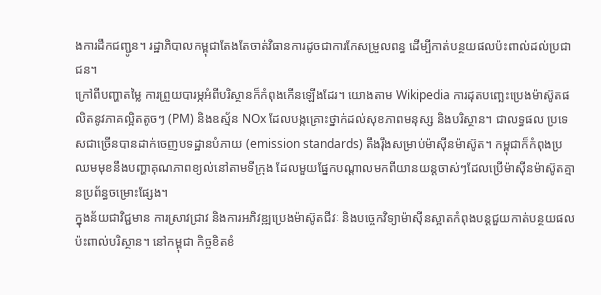ងការដឹកជញ្ជូន។ រដ្ឋាភិបាលកម្ពុជាតែងតែចាត់វិធានការដូចជាការកែសម្រួលពន្ធ ដើម្បីកាត់បន្ថយផលប៉ះពាល់ដល់ប្រជាជន។
ក្រៅពីបញ្ហាតម្លៃ ការព្រួយបារម្ភអំពីបរិស្ថានក៏កំពុងកើនឡើងដែរ។ យោងតាម Wikipedia ការដុតបញ្ឆេះប្រេងម៉ាស៊ូតផលិតនូវភាគល្អិតតូចៗ (PM) និងឧស្ម័ន NOx ដែលបង្កគ្រោះថ្នាក់ដល់សុខភាពមនុស្ស និងបរិស្ថាន។ ជាលទ្ធផល ប្រទេសជាច្រើនបានដាក់ចេញបទដ្ឋានបំភាយ (emission standards) តឹងរ៉ឹងសម្រាប់ម៉ាស៊ីនម៉ាស៊ូត។ កម្ពុជាក៏កំពុងប្រឈមមុខនឹងបញ្ហាគុណភាពខ្យល់នៅតាមទីក្រុង ដែលមួយផ្នែកបណ្តាលមកពីយានយន្តចាស់ៗដែលប្រើម៉ាស៊ីនម៉ាស៊ូតគ្មានប្រព័ន្ធចម្រោះផ្សែង។
ក្នុងន័យជាវិជ្ជមាន ការស្រាវជ្រាវ និងការអភិវឌ្ឍប្រេងម៉ាស៊ូតជីវៈ និងបច្ចេកវិទ្យាម៉ាស៊ីនស្អាតកំពុងបន្តជួយកាត់បន្ថយផលប៉ះពាល់បរិស្ថាន។ នៅកម្ពុជា កិច្ចខិតខំ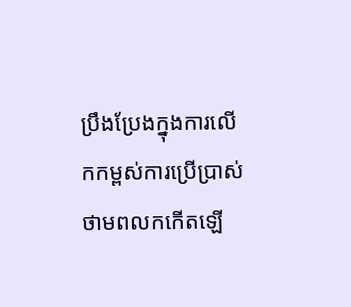ប្រឹងប្រែងក្នុងការលើកកម្ពស់ការប្រើប្រាស់ថាមពលកកើតឡើ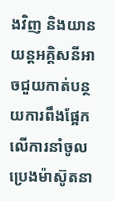ងវិញ និងយានយន្តអគ្គិសនីអាចជួយកាត់បន្ថយការពឹងផ្អែកលើការនាំចូលប្រេងម៉ាស៊ូតនា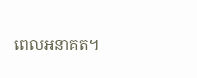ពេលអនាគត។